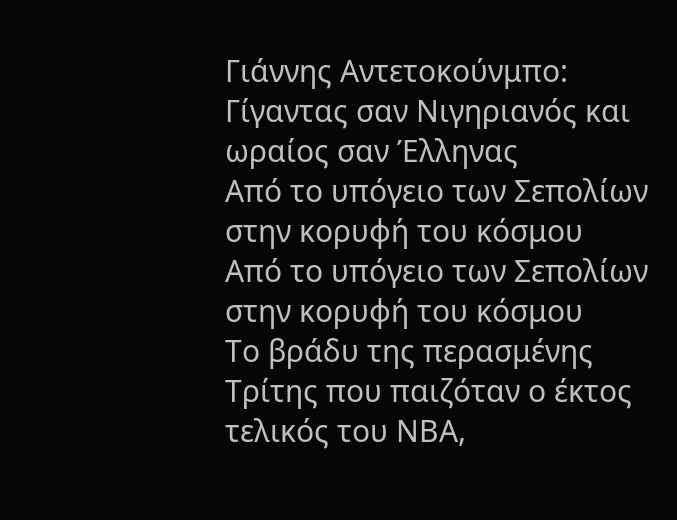Γιάννης Αντετοκούνμπο: Γίγαντας σαν Νιγηριανός και ωραίος σαν Έλληνας
Από το υπόγειο των Σεπολίων στην κορυφή του κόσμου
Από το υπόγειο των Σεπολίων στην κορυφή του κόσμου
Το βράδυ της περασμένης Τρίτης που παιζόταν ο έκτος τελικός του ΝΒΑ,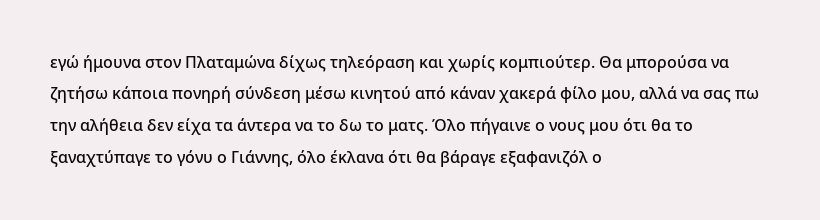εγώ ήμουνα στον Πλαταμώνα δίχως τηλεόραση και χωρίς κομπιούτερ. Θα μπορούσα να ζητήσω κάποια πονηρή σύνδεση μέσω κινητού από κάναν χακερά φίλο μου, αλλά να σας πω την αλήθεια δεν είχα τα άντερα να το δω το ματς. Όλο πήγαινε ο νους μου ότι θα το ξαναχτύπαγε το γόνυ ο Γιάννης, όλο έκλανα ότι θα βάραγε εξαφανιζόλ ο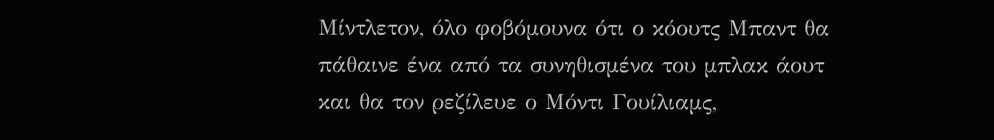Μίντλετον, όλο φοβόμουνα ότι ο κόουτς Μπαντ θα πάθαινε ένα από τα συνηθισμένα του μπλακ άουτ και θα τον ρεζίλευε ο Μόντι Γουίλιαμς,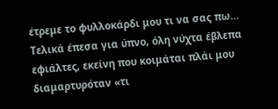έτρεμε το φυλλοκάρδι μου τι να σας πω…
Τελικά έπεσα για ύπνο, όλη νύχτα έβλεπα εφιάλτες, εκείνη που κοιμάται πλάι μου διαμαρτυρόταν «τι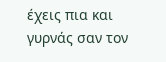έχεις πια και γυρνάς σαν τον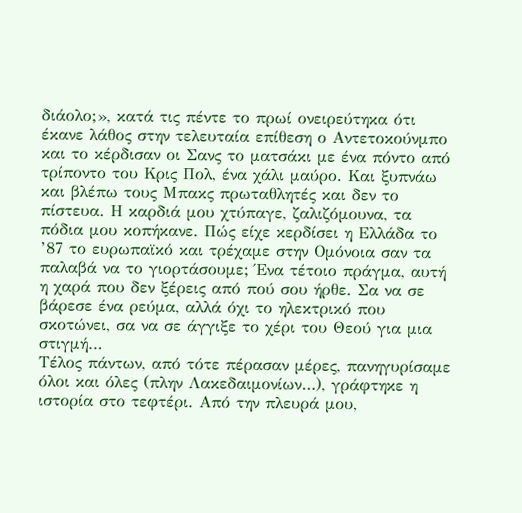διάολο;», κατά τις πέντε το πρωί ονειρεύτηκα ότι έκανε λάθος στην τελευταία επίθεση ο Αντετοκούνμπο και το κέρδισαν οι Σανς το ματσάκι με ένα πόντο από τρίποντο του Κρις Πολ, ένα χάλι μαύρο. Και ξυπνάω και βλέπω τους Μπακς πρωταθλητές και δεν το πίστευα. Η καρδιά μου χτύπαγε, ζαλιζόμουνα, τα πόδια μου κοπήκανε. Πώς είχε κερδίσει η Ελλάδα το ’87 το ευρωπαϊκό και τρέχαμε στην Ομόνοια σαν τα παλαβά να το γιορτάσουμε; Ένα τέτοιο πράγμα, αυτή η χαρά που δεν ξέρεις από πού σου ήρθε. Σα να σε βάρεσε ένα ρεύμα, αλλά όχι το ηλεκτρικό που σκοτώνει, σα να σε άγγιξε το χέρι του Θεού για μια στιγμή…
Τέλος πάντων, από τότε πέρασαν μέρες, πανηγυρίσαμε όλοι και όλες (πλην Λακεδαιμονίων…), γράφτηκε η ιστορία στο τεφτέρι. Από την πλευρά μου,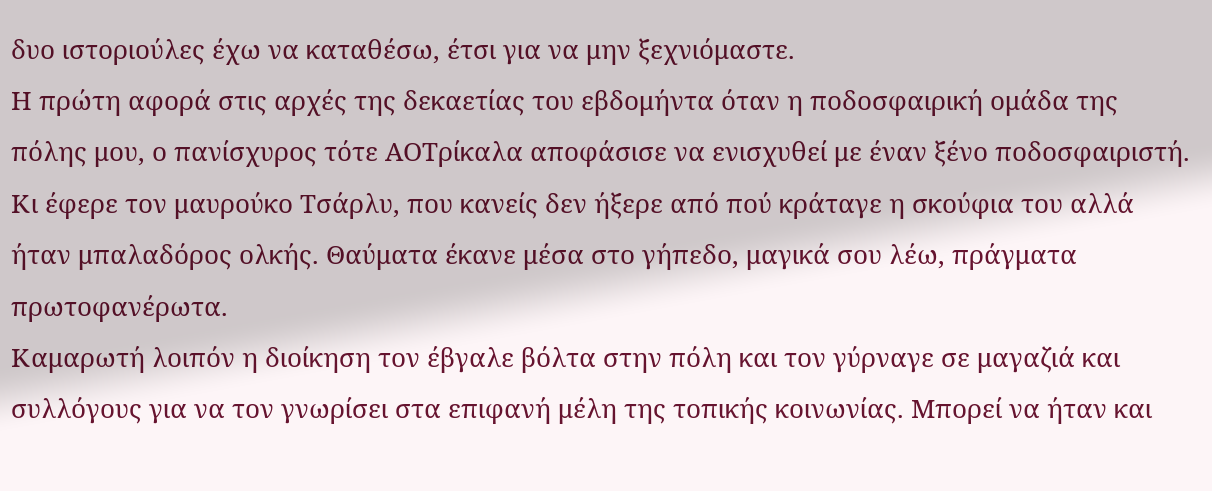δυο ιστοριούλες έχω να καταθέσω, έτσι για να μην ξεχνιόμαστε.
Η πρώτη αφορά στις αρχές της δεκαετίας του εβδομήντα όταν η ποδοσφαιρική ομάδα της πόλης μου, ο πανίσχυρος τότε ΑΟΤρίκαλα αποφάσισε να ενισχυθεί με έναν ξένο ποδοσφαιριστή. Κι έφερε τον μαυρούκο Τσάρλυ, που κανείς δεν ήξερε από πού κράταγε η σκούφια του αλλά ήταν μπαλαδόρος ολκής. Θαύματα έκανε μέσα στο γήπεδο, μαγικά σου λέω, πράγματα πρωτοφανέρωτα.
Καμαρωτή λοιπόν η διοίκηση τον έβγαλε βόλτα στην πόλη και τον γύρναγε σε μαγαζιά και συλλόγους για να τον γνωρίσει στα επιφανή μέλη της τοπικής κοινωνίας. Μπορεί να ήταν και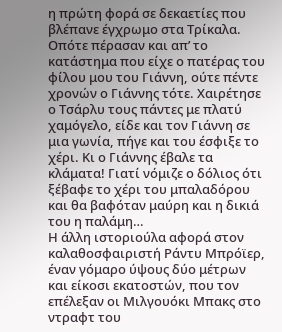η πρώτη φορά σε δεκαετίες που βλέπανε έγχρωμο στα Τρίκαλα. Οπότε πέρασαν και απ’ το κατάστημα που είχε ο πατέρας του φίλου μου του Γιάννη, ούτε πέντε χρονών ο Γιάννης τότε. Χαιρέτησε ο Τσάρλυ τους πάντες με πλατύ χαμόγελο, είδε και τον Γιάννη σε μια γωνία, πήγε και του έσφιξε το χέρι. Κι ο Γιάννης έβαλε τα κλάματα! Γιατί νόμιζε ο δόλιος ότι ξέβαφε το χέρι του μπαλαδόρου και θα βαφόταν μαύρη και η δικιά του η παλάμη…
Η άλλη ιστοριούλα αφορά στον καλαθοσφαιριστή Ράντυ Μπρόϊερ, έναν γόμαρο ύψους δύο μέτρων και είκοσι εκατοστών, που τον επέλεξαν οι Μιλγουόκι Μπακς στο ντραφτ του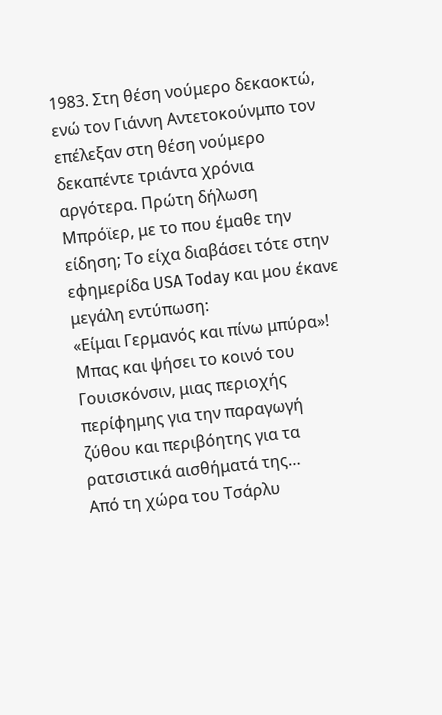1983. Στη θέση νούμερο δεκαοκτώ, ενώ τον Γιάννη Αντετοκούνμπο τον επέλεξαν στη θέση νούμερο δεκαπέντε τριάντα χρόνια αργότερα. Πρώτη δήλωση Μπρόϊερ, με το που έμαθε την είδηση; Το είχα διαβάσει τότε στην εφημερίδα USA Today και μου έκανε μεγάλη εντύπωση:
«Είμαι Γερμανός και πίνω μπύρα»!
Μπας και ψήσει το κοινό του Γουισκόνσιν, μιας περιοχής περίφημης για την παραγωγή ζύθου και περιβόητης για τα ρατσιστικά αισθήματά της…
Από τη χώρα του Τσάρλυ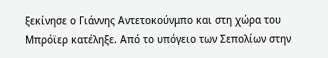ξεκίνησε ο Γιάννης Αντετοκούνμπο και στη χώρα του Μπρόϊερ κατέληξε. Από το υπόγειο των Σεπολίων στην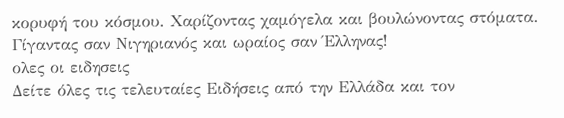κορυφή του κόσμου. Χαρίζοντας χαμόγελα και βουλώνοντας στόματα. Γίγαντας σαν Νιγηριανός και ωραίος σαν Έλληνας!
ολες οι ειδησεις
Δείτε όλες τις τελευταίες Ειδήσεις από την Ελλάδα και τον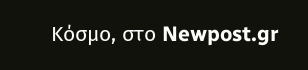Κόσμο, στο Newpost.gr